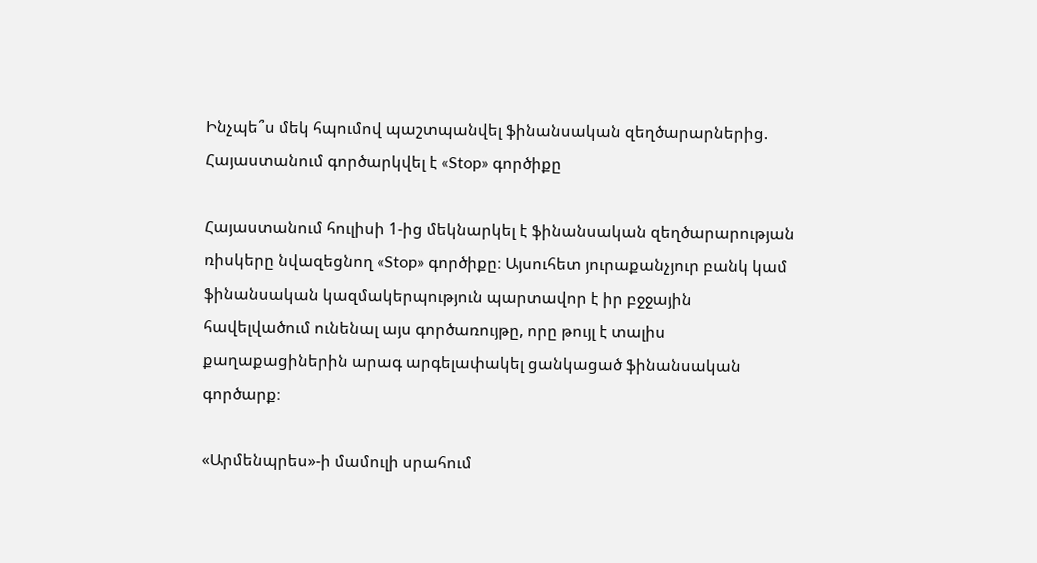Ինչպե՞ս մեկ հպումով պաշտպանվել ֆինանսական զեղծարարներից. Հայաստանում գործարկվել է «Stop» գործիքը

Հայաստանում հուլիսի 1-ից մեկնարկել է ֆինանսական զեղծարարության ռիսկերը նվազեցնող «Stop» գործիքը։ Այսուհետ յուրաքանչյուր բանկ կամ ֆինանսական կազմակերպություն պարտավոր է իր բջջային հավելվածում ունենալ այս գործառույթը, որը թույլ է տալիս քաղաքացիներին արագ արգելափակել ցանկացած ֆինանսական գործարք։

«Արմենպրես»-ի մամուլի սրահում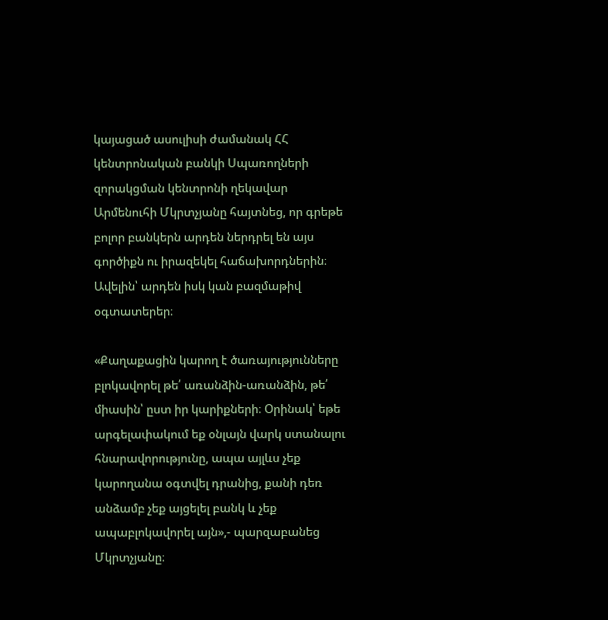կայացած ասուլիսի ժամանակ ՀՀ կենտրոնական բանկի Սպառողների զորակցման կենտրոնի ղեկավար Արմենուհի Մկրտչյանը հայտնեց, որ գրեթե բոլոր բանկերն արդեն ներդրել են այս գործիքն ու իրազեկել հաճախորդներին։ Ավելին՝ արդեն իսկ կան բազմաթիվ օգտատերեր։

«Քաղաքացին կարող է ծառայությունները բլոկավորել թե՛ առանձին-առանձին, թե՛ միասին՝ ըստ իր կարիքների։ Օրինակ՝ եթե արգելափակում եք օնլայն վարկ ստանալու հնարավորությունը, ապա այլևս չեք կարողանա օգտվել դրանից, քանի դեռ անձամբ չեք այցելել բանկ և չեք ապաբլոկավորել այն»,- պարզաբանեց Մկրտչյանը։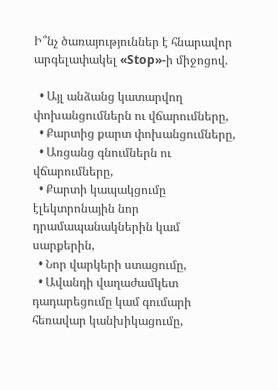Ի՞նչ ծառայություններ է հնարավոր արգելափակել «Stop»-ի միջոցով.

  • Այլ անձանց կատարվող փոխանցումներն ու վճարումները,
  • Քարտից քարտ փոխանցումները,
  • Առցանց գնումներն ու վճարումները,
  • Քարտի կապակցումը էլեկտրոնային նոր դրամապանակներին կամ սարքերին,
  • Նոր վարկերի ստացումը,
  • Ավանդի վաղաժամկետ դադարեցումը կամ գումարի հեռավար կանխիկացումը,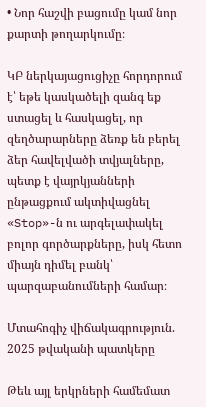• Նոր հաշվի բացումը կամ նոր քարտի թողարկումը։

ԿԲ ներկայացուցիչը հորդորում է՝ եթե կասկածելի զանգ եք ստացել և հասկացել, որ զեղծարարները ձեռք են բերել ձեր հավելվածի տվյալները, պետք է վայրկյանների ընթացքում ակտիվացնել «Stop»-ն ու արգելափակել բոլոր գործարքները, իսկ հետո միայն դիմել բանկ՝ պարզաբանումների համար։

Մտահոգիչ վիճակագրություն. 2025 թվականի պատկերը

Թեև այլ երկրների համեմատ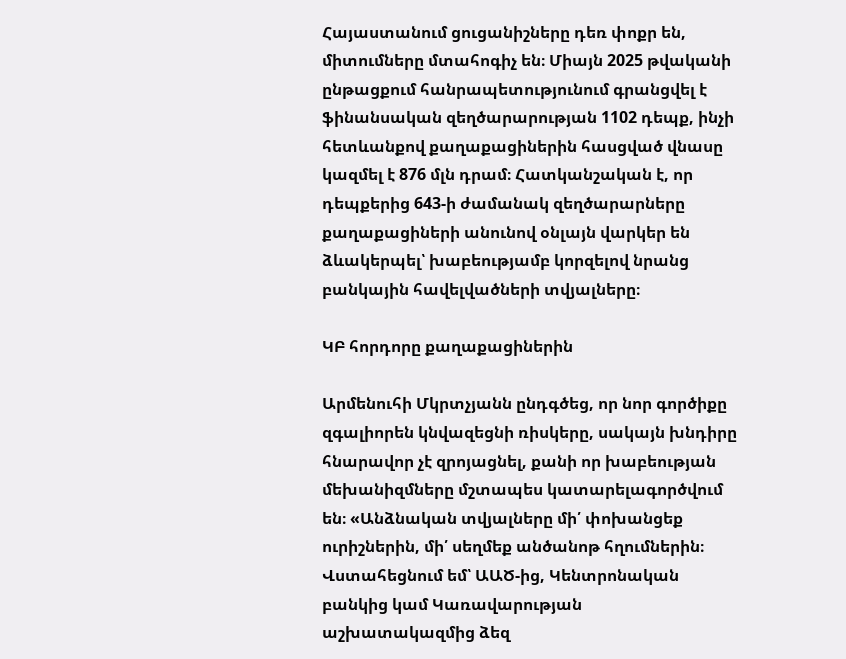Հայաստանում ցուցանիշները դեռ փոքր են, միտումները մտահոգիչ են։ Միայն 2025 թվականի ընթացքում հանրապետությունում գրանցվել է ֆինանսական զեղծարարության 1102 դեպք, ինչի հետևանքով քաղաքացիներին հասցված վնասը կազմել է 876 մլն դրամ։ Հատկանշական է, որ դեպքերից 643-ի ժամանակ զեղծարարները քաղաքացիների անունով օնլայն վարկեր են ձևակերպել՝ խաբեությամբ կորզելով նրանց բանկային հավելվածների տվյալները։

ԿԲ հորդորը քաղաքացիներին

Արմենուհի Մկրտչյանն ընդգծեց, որ նոր գործիքը զգալիորեն կնվազեցնի ռիսկերը, սակայն խնդիրը հնարավոր չէ զրոյացնել, քանի որ խաբեության մեխանիզմները մշտապես կատարելագործվում են։ «Անձնական տվյալները մի՛ փոխանցեք ուրիշներին, մի՛ սեղմեք անծանոթ հղումներին։ Վստահեցնում եմ՝ ԱԱԾ-ից, Կենտրոնական բանկից կամ Կառավարության աշխատակազմից ձեզ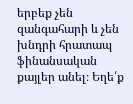երբեք չեն զանգահարի և չեն խնդրի հրատապ ֆինանսական քայլեր անել։ Եղե՛ք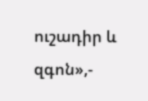ուշադիր և զգոն»,-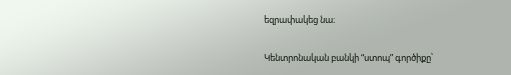եզրափակեց նա։

Կենտրոնական բանկի “ստոպ” գործիքը՝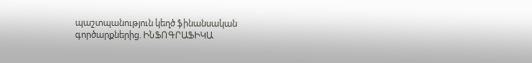պաշտպանություն կեղծ ֆինանսական գործարքներից. ԻՆՖՈԳՐԱՖԻԿԱ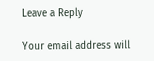Leave a Reply

Your email address will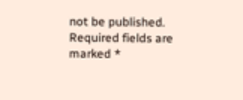not be published. Required fields are marked *